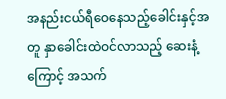အနည်းငယ်ရီဝေနေသည့်ခေါင်းနှင့်အတူ နှာခေါင်းထဲဝင်လာသည့် ဆေးနံ့ကြောင့် အသက်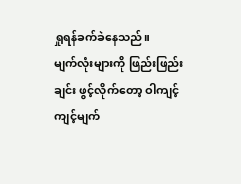ရှုရန်ခက်ခဲနေသည်။
မျက်လုံးများကို ဖြည်းဖြည်းချင်း ဖွင့်လိုက်တော့ ဝါကျင့်ကျင့်မျက်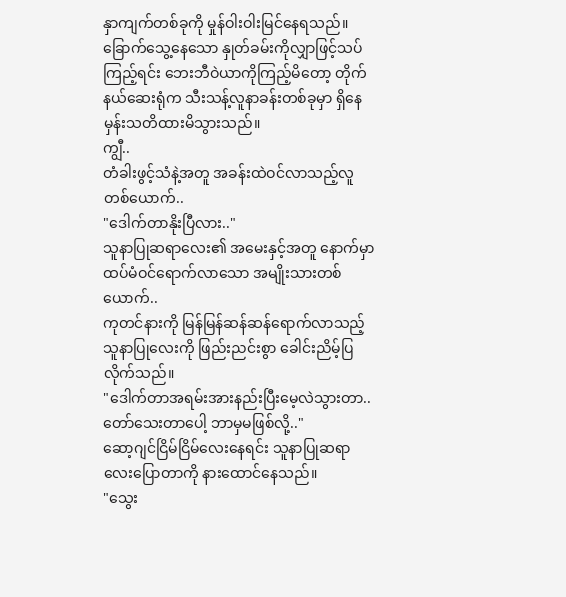နှာကျက်တစ်ခုကို မှုန်ဝါးဝါးမြင်နေရသည်။
ခြောက်သွေ့နေသော နှုတ်ခမ်းကိုလျှာဖြင့်သပ်ကြည့်ရင်း ဘေးဘီဝဲယာကိုကြည့်မိတော့ တိုက်နယ်ဆေးရုံက သီးသန့်လူနာခန်းတစ်ခုမှာ ရှိနေမှန်းသတိထားမိသွားသည်။
ကျွီ..
တံခါးဖွင့်သံနဲ့အတူ အခန်းထဲဝင်လာသည့်လူတစ်ယောက်..
"ဒေါက်တာနိုးပြီလား.."
သူနာပြုဆရာလေး၏ အမေးနှင့်အတူ နောက်မှာထပ်မံဝင်ရောက်လာသော အမျိုးသားတစ်ယောက်..
ကုတင်နားကို မြန်မြန်ဆန်ဆန်ရောက်လာသည့် သူနာပြုလေးကို ဖြည်းညင်းစွာ ခေါင်းညိမ့်ပြလိုက်သည်။
"ဒေါက်တာအရမ်းအားနည်းပြီးမေ့လဲသွားတာ..တော်သေးတာပေါ့ ဘာမှမဖြစ်လို့.."
ဆော့ဂျင်ငြိမ်ငြိမ်လေးနေရင်း သူနာပြုဆရာလေးပြောတာကို နားထောင်နေသည်။
"သွေး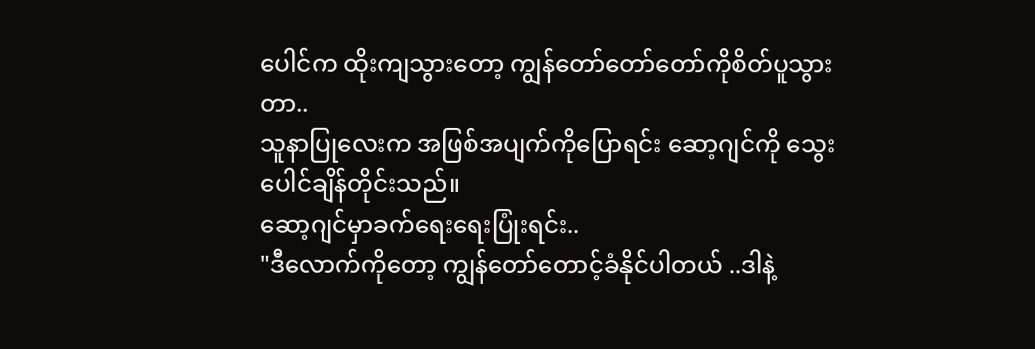ပေါင်က ထိုးကျသွားတော့ ကျွန်တော်တော်တော်ကိုစိတ်ပူသွားတာ..
သူနာပြုလေးက အဖြစ်အပျက်ကိုပြောရင်း ဆော့ဂျင်ကို သွေးပေါင်ချိန်တိုင်းသည်။
ဆော့ဂျင်မှာခက်ရေးရေးပြုံးရင်း..
"ဒီလောက်ကိုတော့ ကျွန်တော်တောင့်ခံနိုင်ပါတယ် ..ဒါနဲ့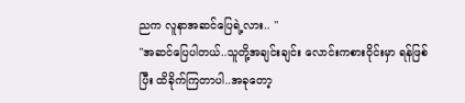ညက လူနာအဆင်ပြေရဲ့လား.. "
"အဆင်ပြေပါတယ်..သူတို့အချင်းချင်း လောင်းကစားဝိုင်းမှာ ရန်ဖြစ်ပြီး ထိခိုက်ကြတာပါ..အခုတော့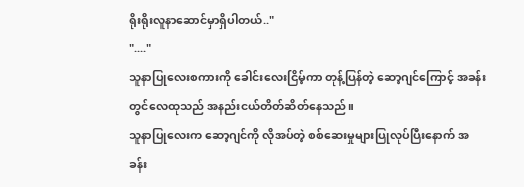ရိုးရိုးလူနာဆောင်မှာရှိပါတယ်.."
"...."
သူနာပြုလေးစကားကို ခေါင်းလေးငြိမ့်ကာ တုန့်ပြန်တဲ့ ဆော့ဂျင်ကြောင့် အခန်းတွင်လေထုသည် အနည်းငယ်တိတ်ဆိတ်နေသည်။
သူနာပြုလေးက ဆော့ဂျင်ကို လိုအပ်တဲ့ စစ်ဆေးမှုများပြုလုပ်ပြီးနောက် အခန်း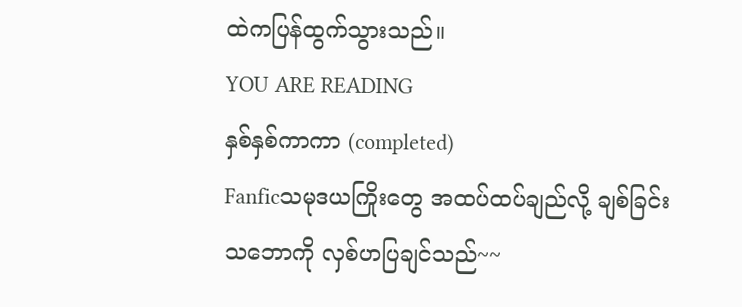ထဲကပြန်ထွက်သွားသည်။
YOU ARE READING
နှစ်နှစ်ကာကာ (completed)
Fanficသမုဒယကြိုးတွေ အထပ်ထပ်ချည်လို့ ချစ်ခြင်းသဘောကို လှစ်ဟပြချင်သည်~~